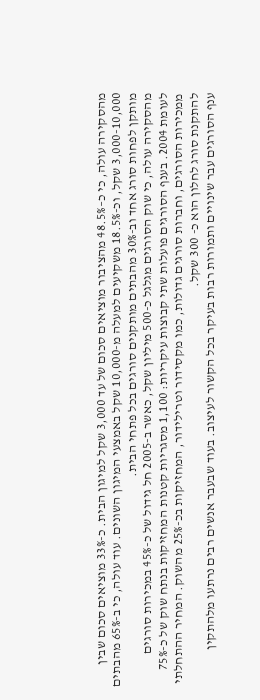מהסקירה עולה, כי כ–48.5% מהציבור מוציאים סכום של עד 3,000 שקל למיגון הבית. כ-33% מוציאים סכום שבין 3,000-10,000 שקל, וכ-18.5% משקיעים למעלה מ-10,000 שקל באמצעי המיגון השונים. עוד עולה, כי ב-65% מהבתים מותקן לפחות סורג אחד וב-30% מהבתים מותקנים סורגים בכל פתחי הבית.
מהסקירה עולה, כי שוק הסורגים מגלגל כ-500 מיליון שקל, כאשר ב-2005 חל גידול של כ-45% במכירות סורגים לעומת 2004. בענף הסורגים פועלות שתי קבוצות עיקריות: 1,100 מסגריות קטנות המחזיקות בנתח שוק של כ-75% ממכירות הסורגים, וחברות סורגים גדולות, כמו מקסידור וטרילידור, המחזיקות בכ-25% מהשוק. המחיר ההתחלתי להתקנת סורג לחלון הוא כ- 300 שקל.
ענף הסורגים עבר שינויים ותמורות רבות בעיקר בכל הקשור לעיצוב. בעוד שבעבר אנשים רבים נרתעו מלהתקין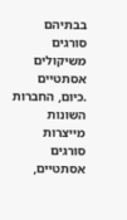בבתיהם סורגים משיקולים אסתטיים .כיום, החברות השונות מייצרות סורגים אסתטיים,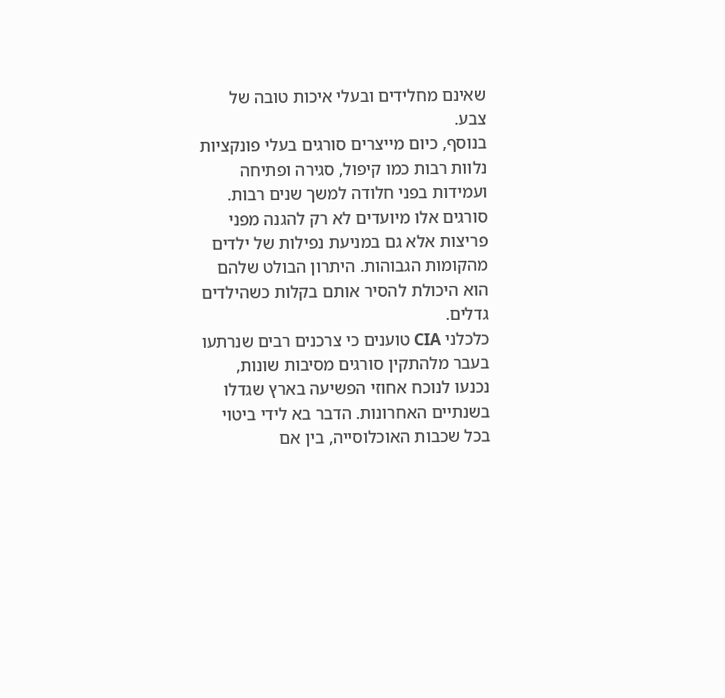שאינם מחלידים ובעלי איכות טובה של צבע.
בנוסף, כיום מייצרים סורגים בעלי פונקציות נלוות רבות כמו קיפול, סגירה ופתיחה ועמידות בפני חלודה למשך שנים רבות. סורגים אלו מיועדים לא רק להגנה מפני פריצות אלא גם במניעת נפילות של ילדים מהקומות הגבוהות. היתרון הבולט שלהם הוא היכולת להסיר אותם בקלות כשהילדים גדלים.
כלכלני CIA טוענים כי צרכנים רבים שנרתעו בעבר מלהתקין סורגים מסיבות שונות, נכנעו לנוכח אחוזי הפשיעה בארץ שגדלו בשנתיים האחרונות. הדבר בא לידי ביטוי בכל שכבות האוכלוסייה, בין אם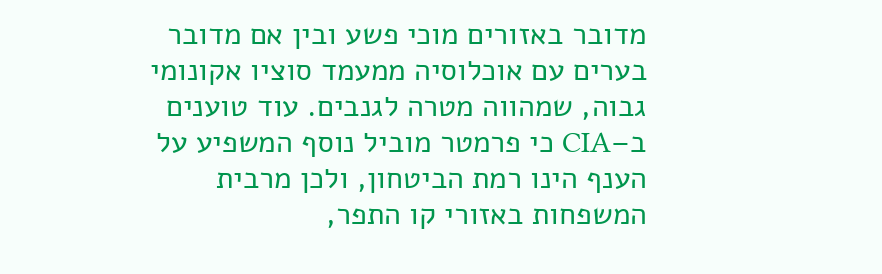מדובר באזורים מוכי פשע ובין אם מדובר בערים עם אוכלוסיה ממעמד סוציו אקונומי גבוה, שמהווה מטרה לגנבים. עוד טוענים ב–CIA כי פרמטר מוביל נוסף המשפיע על הענף הינו רמת הביטחון, ולכן מרבית המשפחות באזורי קו התפר,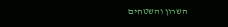השרון והשטחים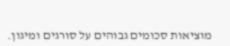מוציאות סכומים גבוהים על סורגים ומיגון.